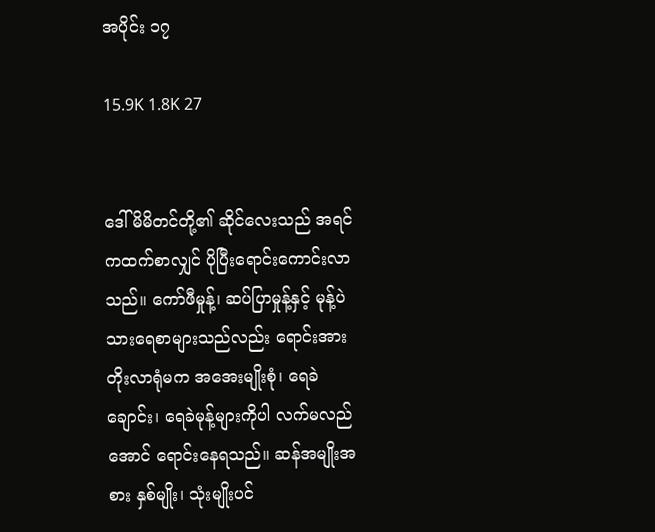အပိုင်း ၁၇

15.9K 1.8K 27


ဒေါ်မိမိတင်တို့၏ ဆိုင်လေးသည် အရင်ကထက်စာလျှင် ပိုပြီးရောင်းကောင်းလာသည်။ ကော်ဖီမှုန့်၊ ဆပ်ပြာမှုန့်နှင့် မုန့်ပဲသားရေစာများသည်လည်း ရောင်းအားတိုးလာရုံမက အအေးမျိုးစုံ၊ ရေခဲချောင်း၊ ရေခဲမုန့်များကိုပါ လက်မလည်အောင် ရောင်းနေရသည်။ ဆန်အမျိုးအစား နှစ်မျိုး၊ သုံးမျိုးပင်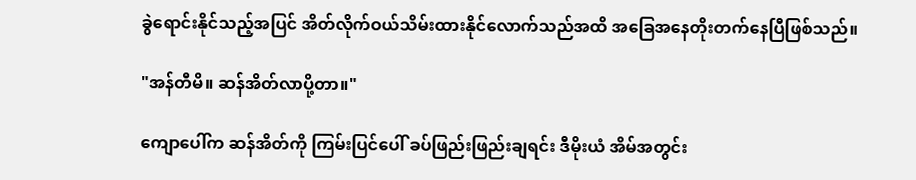ခွဲရောင်းနိုင်သည့်အပြင် အိတ်လိုက်ဝယ်သိမ်းထားနိုင်လောက်သည်အထိ အခြေအနေတိုးတက်နေပြီဖြစ်သည်။

"အန်တီမိ။ ဆန်အိတ်လာပို့တာ။"

ကျောပေါ်က ဆန်အိတ်ကို ကြမ်းပြင်ပေါ် ခပ်ဖြည်းဖြည်းချရင်း ဒီမိုးယံ အိမ်အတွင်း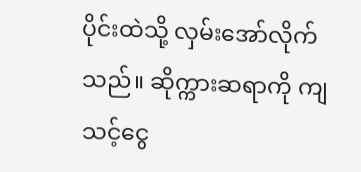ပိုင်းထဲသို့ လှမ်းအော်လိုက်သည်။ ဆိုက္ကားဆရာကို ကျသင့်ငွေ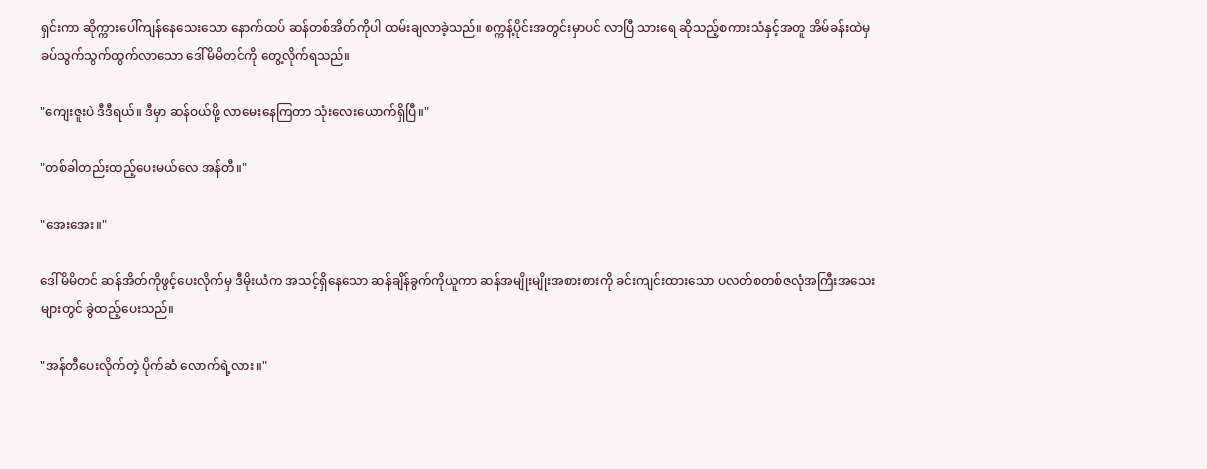ရှင်းကာ ဆိုက္ကားပေါ်ကျန်နေသေးသော နောက်ထပ် ဆန်တစ်အိတ်ကိုပါ ထမ်းချလာခဲ့သည်။ စက္ကန့်ပိုင်းအတွင်းမှာပင် လာပြီ သားရေ ဆိုသည့်စကားသံနှင့်အတူ အိမ်ခန်းထဲမှ ခပ်သွက်သွက်ထွက်လာသော ဒေါ်မိမိတင်ကို တွေ့လိုက်ရသည်။

"ကျေးဇူးပဲ ဒီဒီရယ်။ ဒီမှာ ဆန်ဝယ်ဖို့ လာမေးနေကြတာ သုံးလေးယောက်ရှိပြီ။"

"တစ်ခါတည်းထည့်ပေးမယ်လေ အန်တီ။"

"အေးအေး။"

ဒေါ်မိမိတင် ဆန်အိတ်ကိုဖွင့်ပေးလိုက်မှ ဒီမိုးယံက အသင့်ရှိနေသော ဆန်ချိန်ခွက်ကိုယူကာ ဆန်အမျိုးမျိုးအစားစားကို ခင်းကျင်းထားသော ပလတ်စတစ်ဇလုံအကြီးအသေးများတွင် ခွဲထည့်ပေးသည်။

"အန်တီပေးလိုက်တဲ့ ပိုက်ဆံ လောက်ရဲ့လား။"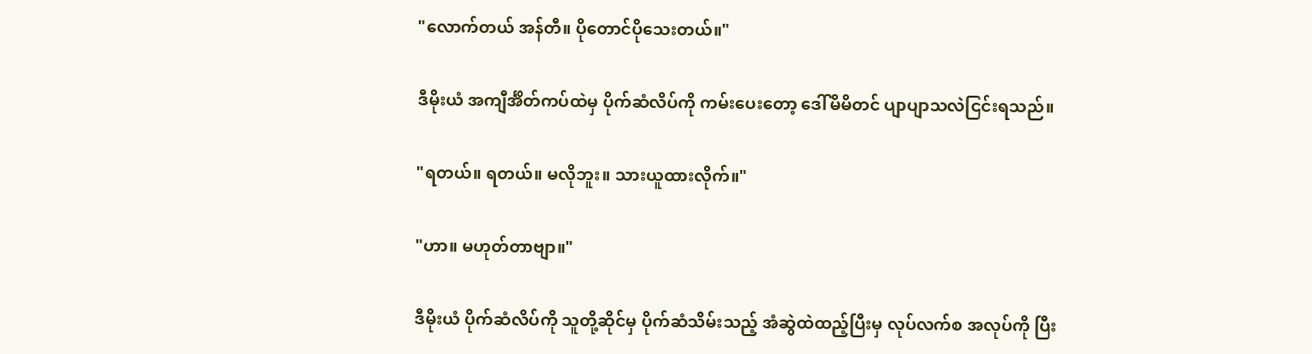"လောက်တယ် အန်တီ။ ပိုတောင်ပိုသေးတယ်။"

ဒီမိုးယံ အကျီင်္အိတ်ကပ်ထဲမှ ပိုက်ဆံလိပ်ကို ကမ်းပေးတော့ ဒေါ်မိမိတင် ပျာပျာသလဲငြင်းရသည်။

"ရတယ်။ ရတယ်။ မလိုဘူး။ သားယူထားလိုက်။"

"ဟာ။ မဟုတ်တာဗျာ။"

ဒီမိုးယံ ပိုက်ဆံလိပ်ကို သူတို့ဆိုင်မှ ပိုက်ဆံသိမ်းသည့် အံဆွဲထဲထည့်ပြီးမှ လုပ်လက်စ အလုပ်ကို ပြီး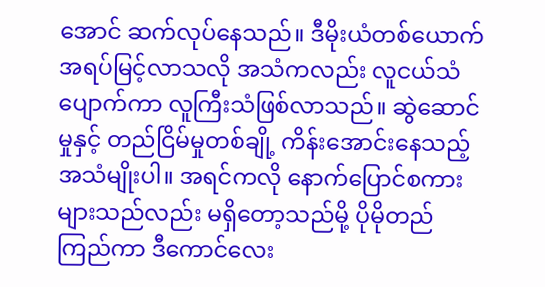အောင် ဆက်လုပ်နေသည်။ ဒီမိုးယံတစ်ယောက် အရပ်မြင့်လာသလို အသံကလည်း လူငယ်သံပျောက်ကာ လူကြီးသံဖြစ်လာသည်။ ဆွဲဆောင်မှုနှင့် တည်ငြိမ်မှုတစ်ချို့ ကိန်းအောင်းနေသည့် အသံမျိုးပါ။ အရင်ကလို နောက်ပြောင်စကားများသည်လည်း မရှိတော့သည်မို့ ပိုမိုတည်ကြည်ကာ ဒီကောင်လေး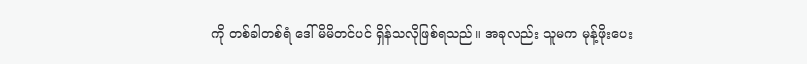ကို တစ်ခါတစ်ရံ ဒေါ်မိမိတင်ပင် ရှိန်သလိုဖြစ်ရသည်။ အခုလည်း သူမက မုန့်ဖိုးပေး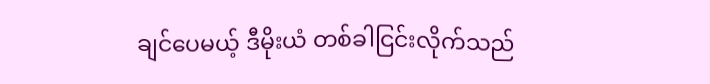ချင်ပေမယ့် ဒီမိုးယံ တစ်ခါငြင်းလိုက်သည်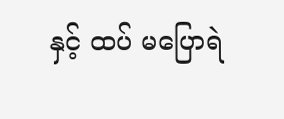နှင့် ထပ် မပြောရဲ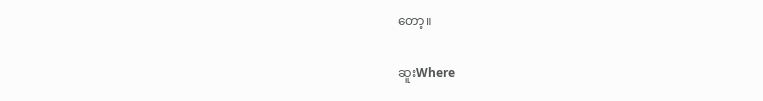တော့။

ဆူးWhere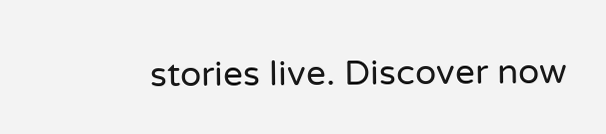stories live. Discover now